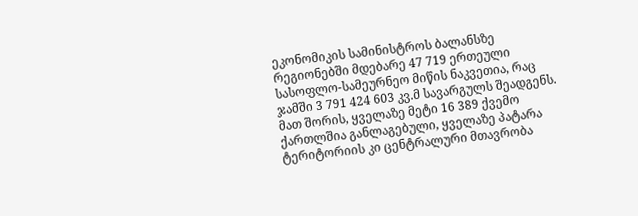ეკონომიკის სამინისტროს ბალანსზე რეგიონებში მდებარე 47 719 ერთეული სასოფლო-სამეურნეო მიწის ნაკვეთია, რაც ჯამში 3 791 424 603 კვ.მ სავარგულს შეადგენს. მათ შორის, ყველაზე მეტი 16 389 ქვემო ქართლშია განლაგებული, ყველაზე პატარა ტერიტორიის კი ცენტრალური მთავრობა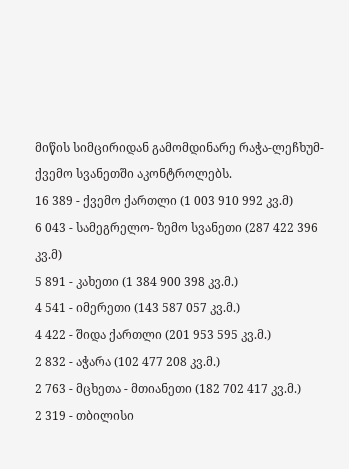მიწის სიმცირიდან გამომდინარე რაჭა-ლეჩხუმ-ქვემო სვანეთში აკონტროლებს.
16 389 - ქვემო ქართლი (1 003 910 992 კვ.მ)
6 043 - სამეგრელო- ზემო სვანეთი (287 422 396 კვ.მ)
5 891 - კახეთი (1 384 900 398 კვ.მ.)
4 541 - იმერეთი (143 587 057 კვ.მ.)
4 422 - შიდა ქართლი (201 953 595 კვ.მ.)
2 832 - აჭარა (102 477 208 კვ.მ.)
2 763 - მცხეთა - მთიანეთი (182 702 417 კვ.მ.)
2 319 - თბილისი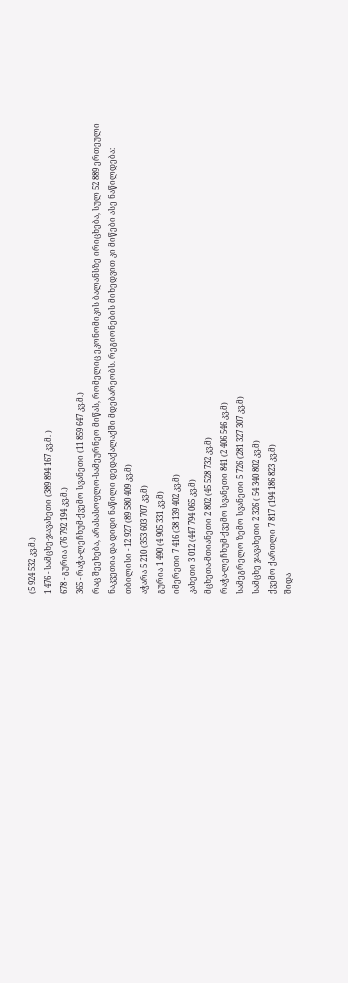(5 924 532 კვ.მ.)
1 476 - სამცხე-ჯავახეთი (389 894 167 კვ.მ. )
678 - გურია (76 792 194 კვ.მ.)
365 - რაჭა-ლეჩხუმ-ქვემო სვანეთი (11 859 647 კვ.მ.)
რაც შეეხება, არასასოფლო-სამეურნეო მიწას, რომელიც ეკონომიკის ბალანსზე ირიცხება, სულ 52 889 ერთეული ნაკვეთია და დიდი ნაწილი დედაქალაქში მდებარეობს. რეგიონების მიხედვით კი მიწები ასე ნაწილდება:
თბილისი - 12 927 (89 580 409 კვ.მ)
აჭარა 5 210 (353 603 707 კვ.მ)
გურია 1 490 (4 905 331 კვ.მ)
იმერეთი 7 416 (38 139 402 კვ.მ)
კახეთი 3 012 (447 794 065 კვ.მ)
მცხეთა-მთიანეთი 2 802 (45 528 732 კვ.მ)
რაჭა-ლეჩხუმ-ქვემო სვანეთი 841 (2 406 546 კვ.მ)
სამეგრელო ზემო სვანეთი 5 726 (281 327 307 კვ.მ)
სამცხე ჯავახეთი 2 326 ( 54 340 802 კვ.მ)
ქვემო ქართლი 7 817 (194 186 823 კვ.მ)
შიდა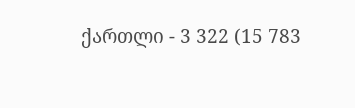ქართლი - 3 322 (15 783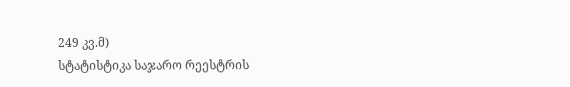249 კვ.მ)
სტატისტიკა საჯარო რეესტრის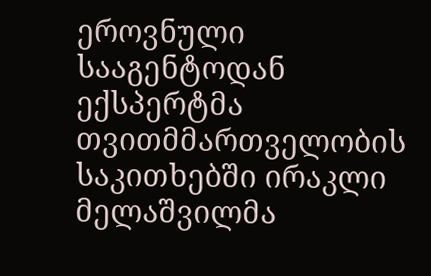ეროვნული სააგენტოდან ექსპერტმა თვითმმართველობის საკითხებში ირაკლი მელაშვილმა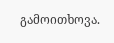გამოითხოვა.